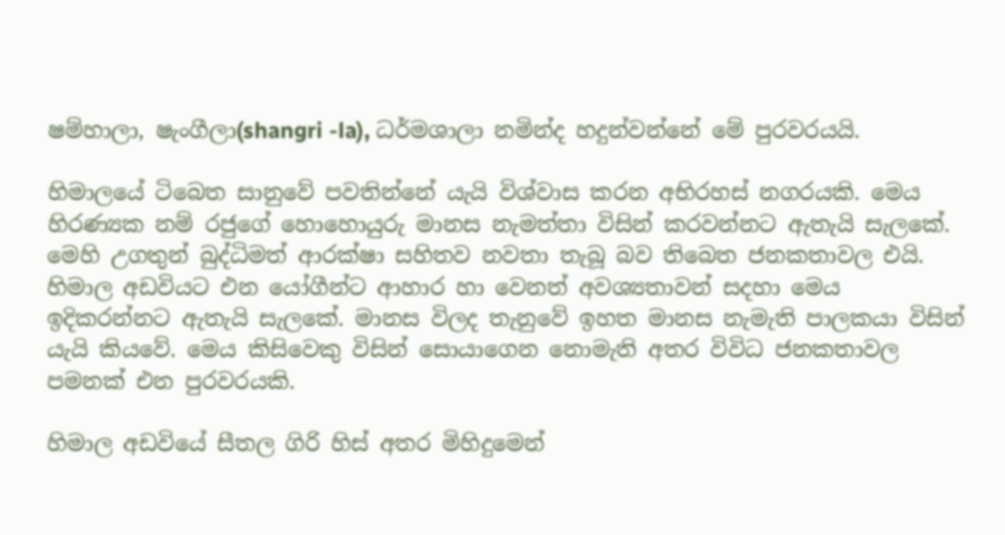ෂම්හාලා, ෂැංගීලා(shangri -la), ධර්මශාලා නමින්ද හදුන්වන්නේ මේ පුරවරයයි.

හිමාලයේ ටිබෙත සානුවේ පවතින්නේ යැයි විශ්වාස කරන අභිරහස් නගරයකි. මෙය හිරණ්‍යක නම් රජුගේ හොහොයුරු මානස නැමත්තා විසින් කරවන්නට ඇතැයි සැලකේ. මෙහි උගතුන් බුද්ධිමත් ආරක්ෂා සහිතව නවතා තැබූ බව තිබෙත ජනකතාවල එයි. හිමාල අඩවියට එන යෝගීන්ට ආහාර හා වෙනත් අවශ්‍යතාවන් සදහා මෙය ඉදිකරන්නට ඇතැයි සැලකේ. මානස විලද තැනුවේ ඉහත මානස නැමැති පාලකයා විසින් යැයි කියවේ. මෙය කිසිවෙකු විසින් සොයාගෙන නොමැති අතර විවිධ ජනකතාවල පමනක් එන පුරවරයකි.

හිමාල අඩවියේ සීතල ගිරි හිස් අතර මිහිදුමෙන්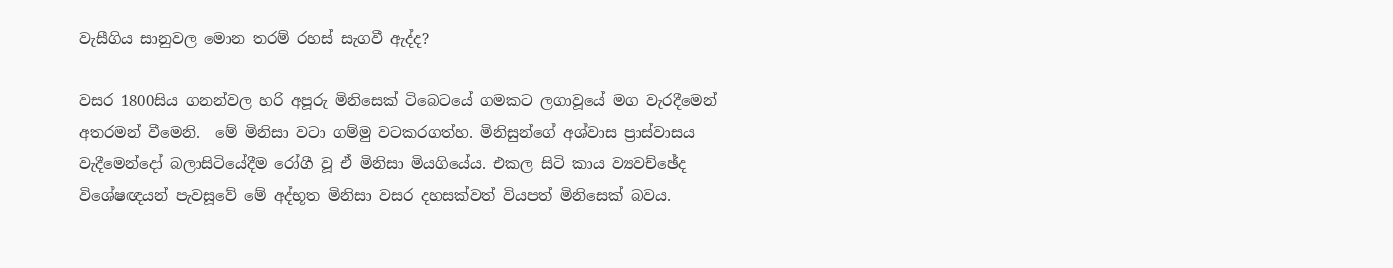වැසීගිය සානුවල මොන තරම් රහස් සැගවී ඇද්ද?

වසර 1800සිය ගනන්වල හරි අපූරු මිනිසෙක් ටිබෙටයේ ගමකට ලගාවූයේ මග වැරදීමෙන් අතරමන් වීමෙනි.  මේ මිනිසා වටා ගම්මු වටකරගත්හ. මිනිසුන්ගේ අශ්වාස ප්‍රාස්වාසය වැදීමෙන්දෝ බලාසිටියේදීම රෝගී වූ ඒ මිනිසා මියගියේය. එකල සිටි කාය ව්‍යවච්ඡේද විශේෂඥයන් පැවසූවේ මේ අද්භූත මිනිසා වසර දහසක්වත් වියපත් මිනිසෙක් බවය.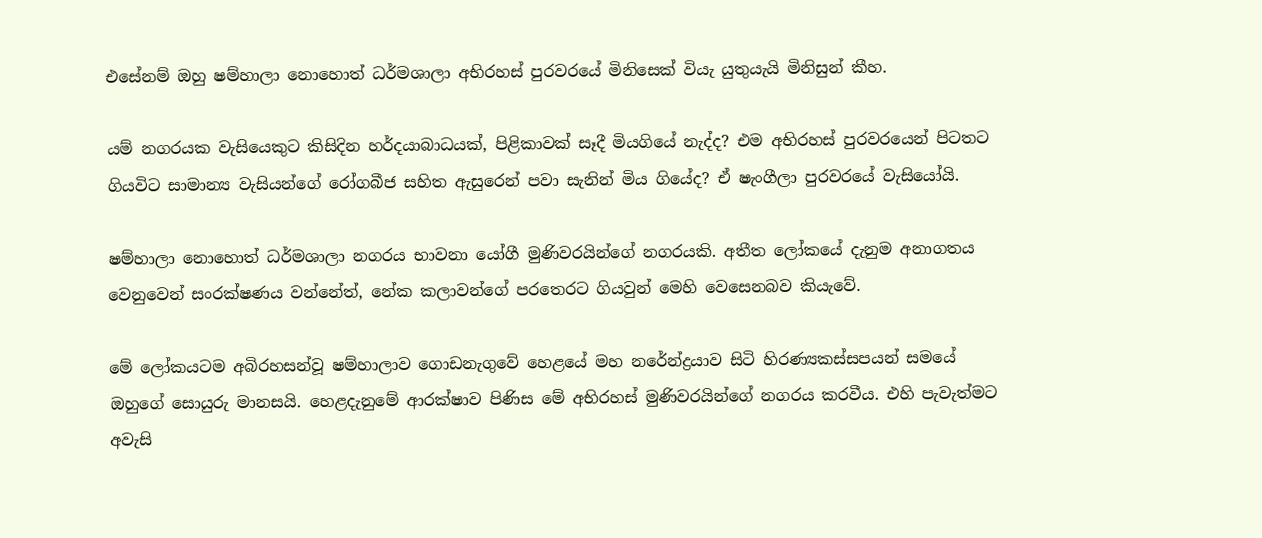එසේනම් ඔහු ෂම්හාලා නොහොත් ධර්මශාලා අභිරහස් පුරවරයේ මිනිසෙක් වියැ යුතුයැයි මිනිසුන් කීහ.

යම් නගරයක වැසියෙකුට කිසිදින හර්දයාබාධයක්, පිළිකාවක් සෑදී මියගියේ නැද්ද? එම අභිරහස් පුරවරයෙන් පිටතට ගියවිට සාමාන්‍ය වැසියන්ගේ රෝගබීජ සහිත ඇසුරෙන් පවා සැනින් මිය ගියේද? ඒ ෂැංගීලා පුරවරයේ වැසියෝයි.

ෂම්හාලා නොහොත් ධර්මශාලා නගරය භාවනා යෝගී මුණිවරයින්ගේ නගරයකි. අතීත ලෝකයේ දැනුම අනාගතය වෙනුවෙන් සංරක්ෂණය වන්නේත්, නේක කලාවන්ගේ පරතෙරට ගියවුන් මෙහි වෙසෙනබව කියැවේ.

මේ ලෝකයටම අබිරහසන්වූ ෂම්හාලාව ගොඩනැගුවේ හෙළයේ මහ නරේන්ද්‍රයාව සිටි හිරණ්‍යකස්සපයන් සමයේ ඔහුගේ සොයුරු මානසයි. හෙළදැනුමේ ආරක්ෂාව පිණිස මේ අභිරහස් මුණිවරයින්ගේ නගරය කරවීය. එහි පැවැත්මට අවැසි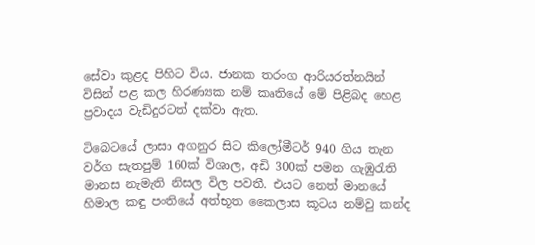සේවා කුළද පිහිට විය. ජානක තරංග ආරියරත්නයින් විසින් පළ කල හිරණ්‍යක නම් කෘතියේ මේ පිළිබද හෙළ ප්‍රවාදය වැඩිදුරටත් දක්වා ඇත.

ටිබෙටයේ ලාසා අගනුර සිට කිලෝමීටර් 940 ගිය තැන වර්ග සැතපුම් 160ක් විශාල, අඩි 300ක් පමන ගැඹුරැති මානස නැමැති නිසල විල පවතී. එයට නෙත් මානයේ හිමාල කඳු පංතියේ අත්භූත කෛලාස කූටය නම්වු කන්ද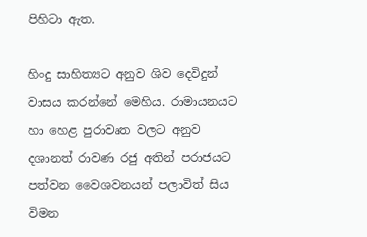පිහිටා ඇත.

හිංදු සාහිත්‍යට අනුව ශිව දෙවිදුන් වාසය කරන්නේ මෙහිය. රාමායනයට හා හෙළ පුරාවෘත වලට අනුව දශානත් රාවණ රජු අතින් පරාජයට පත්වන වෛශවනයන් පලාවිත් සිය විමන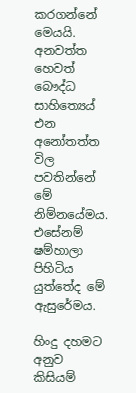කරගන්නේ මෙයයි. අනවත්ත හෙවත් බෞද්ධ සාහිත්‍යෙය් එන අනෝතත්ත විල පවතින්නේ මේ නිම්නයේමය. එසේනම් ෂම්හාලා පිහිටිය යුත්තේද මේ ඇසුරේමය.

හිංදු දහමට අනුව කිසියම්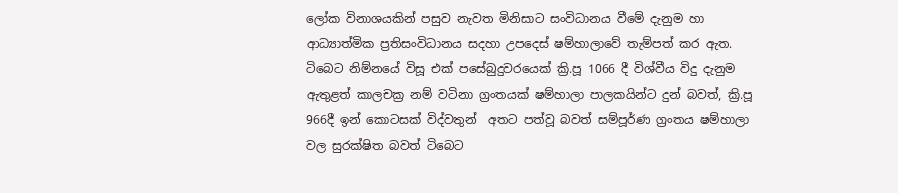ලෝක විනාශයකින් පසුව නැවත මිනිසාට සංවිධානය වීමේ දැනුම හා ආධ්‍යාත්මික ප්‍රතිසංවිධානය සදහා උපදෙස් ෂම්හාලාවේ තැම්පත් කර ඇත. ටිබෙට නිම්නයේ විසූ එක් පසේබුදුවරයෙක් ක්‍රි.පූ 1066 දී විශ්වීය විදු දැනුම ඇතුළත් කාලචක්‍ර නම් වටිනා ග්‍රංතයක් ෂම්හාලා පාලකයින්ට දුන් බවත්, ක්‍රි.පූ 966දී ඉන් කොටසක් විද්වතුන්  අතට පත්වූ බවත් සම්පූර්ණ ග්‍රංතය ෂම්හාලා වල සුරක්ෂිත බවත් ටිබෙට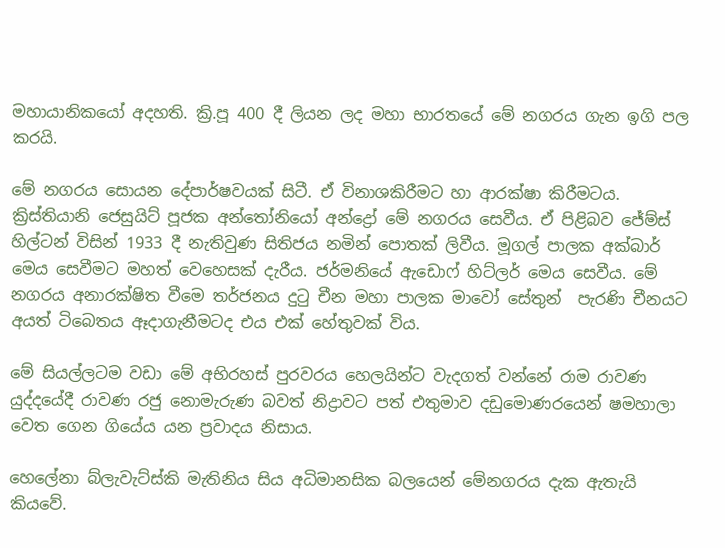මහායානිකයෝ අදහති. ක්‍රි.පූ 400 දී ලියන ලද මහා භාරතයේ මේ නගරය ගැන ඉගි පල කරයි.

මේ නගරය සොයන දේපාර්ෂවයක් සිටී. ඒ විනාශකිරීමට හා ආරක්ෂා කිරීමටය. ක්‍රිස්තියානි ජෙසුයිට් පූජක අන්තෝනියෝ අන්ද්‍රෝ මේ නගරය සෙවීය. ඒ පිළිබව ජේම්ස් හිල්ටන් විසින් 1933 දී නැතිවුණ සිතිජය නමින් පොතක් ලිවීය. මූගල් පාලක අක්බාර් මෙය සෙවීමට මහත් වෙහෙසක් දැරීය. ජර්මනියේ ඇඩොෆ් හිට්ලර් මෙය සෙවීය. මේ නගරය අනාරක්ෂිත වීමෙ තර්ජනය දුටු චීන මහා පාලක මාවෝ සේතුන්  පැරණි චීනයට අයත් ටිබෙතය ඈදාගැනීමටද එය එක් හේතුවක් විය.

මේ සියල්ලටම වඩා මේ අභිරහස් පුරවරය හෙලයින්ට වැදගත් වන්නේ රාම රාවණ යුද්දයේදී රාවණ රජු නොමැරුණ බවත් නිද්‍රාවට පත් එතුමාව දඩුමොණරයෙන් ෂමහාලා වෙත ගෙන ගියේය යන ප්‍රවාදය නිසාය.

හෙලේනා බ්ලැවැට්ස්කි මැතිනිය සිය අධිමානසික බලයෙන් මේනගරය දැක ඇතැයි කියවේ.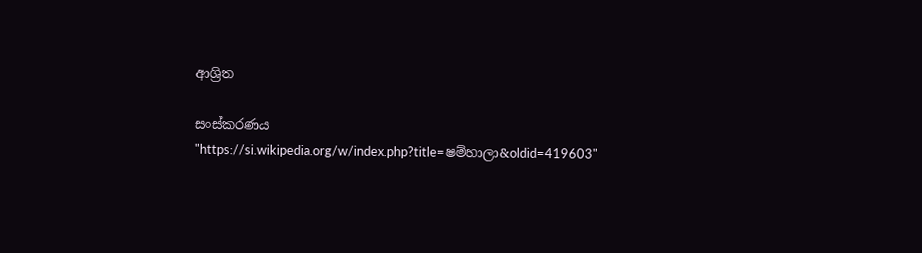ආශ්‍රිත

සංස්කරණය
"https://si.wikipedia.org/w/index.php?title=ෂම්හාලා&oldid=419603"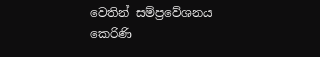වෙතින් සම්ප්‍රවේශනය කෙරිණි